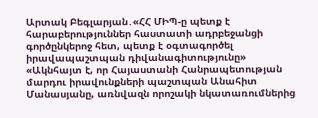Արտակ Բեգլարյան․«ՀՀ ՄԻՊ-ը պետք է հարաբերություններ հաստատի ադրբեջանցի գործընկերոջ հետ, պետք է օգտագործել իրավապաշտպան դիվանագիտությունը»
«Ակնհայտ է, որ Հայաստանի Հանրապետության մարդու իրավունքների պաշտպան Անահիտ Մանասյանը, առնվազն որոշակի նկատառումներից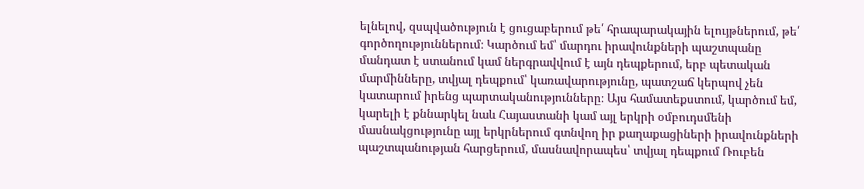ելնելով, զսպվածություն է ցուցաբերում թե՛ հրապարակային ելույթներում, թե՛ գործողություններում։ Կարծում եմ՝ մարդու իրավունքների պաշտպանը մանդատ է ստանում կամ ներգրավվում է այն դեպքերում, երբ պետական մարմինները, տվյալ դեպքում՝ կառավարությունը, պատշաճ կերպով չեն կատարում իրենց պարտականությունները։ Այս համատեքստում, կարծում եմ, կարելի է քննարկել նաև Հայաստանի կամ այլ երկրի օմբուդսմենի մասնակցությունը այլ երկրներում գտնվող իր քաղաքացիների իրավունքների պաշտպանության հարցերում, մասնավորապես՝ տվյալ դեպքում Ռուբեն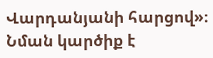Վարդանյանի հարցով»։
Նման կարծիք է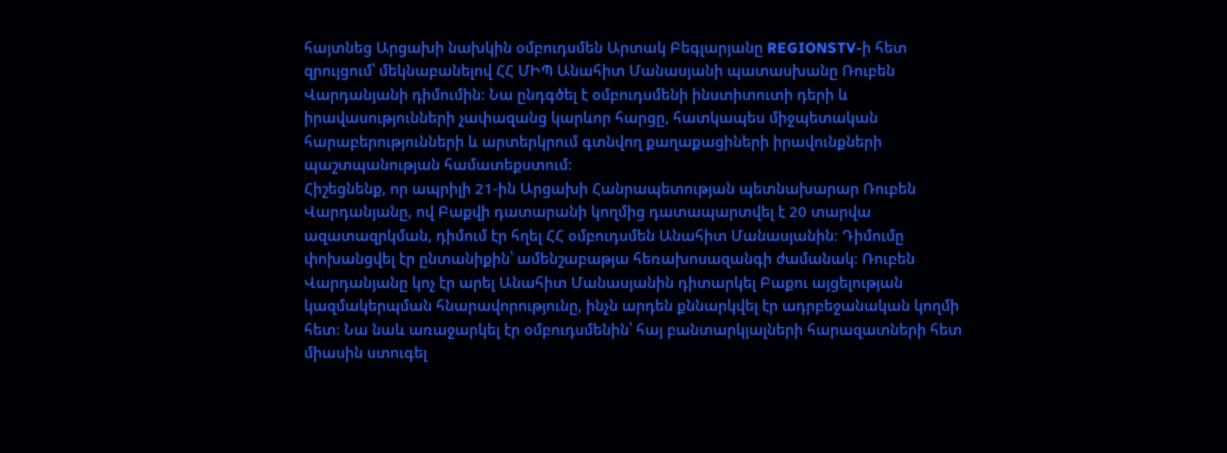հայտնեց Արցախի նախկին օմբուդսմեն Արտակ Բեգլարյանը REGIONSTV-ի հետ զրույցում՝ մեկնաբանելով ՀՀ ՄԻՊ Անահիտ Մանասյանի պատասխանը Ռուբեն Վարդանյանի դիմումին։ Նա ընդգծել է օմբուդսմենի ինստիտուտի դերի և իրավասությունների չափազանց կարևոր հարցը, հատկապես միջպետական հարաբերությունների և արտերկրում գտնվող քաղաքացիների իրավունքների պաշտպանության համատեքստում։
Հիշեցնենք, որ ապրիլի 21-ին Արցախի Հանրապետության պետնախարար Ռուբեն Վարդանյանը, ով Բաքվի դատարանի կողմից դատապարտվել է 20 տարվա ազատազրկման, դիմում էր հղել ՀՀ օմբուդսմեն Անահիտ Մանասյանին։ Դիմումը փոխանցվել էր ընտանիքին՝ ամենշաբաթյա հեռախոսազանգի ժամանակ։ Ռուբեն Վարդանյանը կոչ էր արել Անահիտ Մանասյանին դիտարկել Բաքու այցելության կազմակերպման հնարավորությունը, ինչն արդեն քննարկվել էր ադրբեջանական կողմի հետ։ Նա նաև առաջարկել էր օմբուդսմենին՝ հայ բանտարկյալների հարազատների հետ միասին ստուգել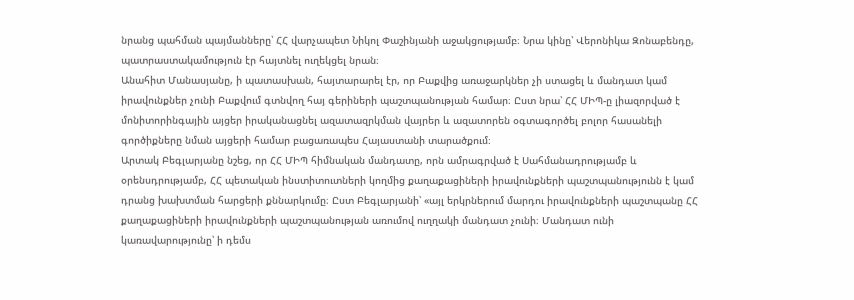նրանց պահման պայմանները՝ ՀՀ վարչապետ Նիկոլ Փաշինյանի աջակցությամբ։ Նրա կինը՝ Վերոնիկա Զոնաբենդը, պատրաստակամություն էր հայտնել ուղեկցել նրան։
Անահիտ Մանասյանը, ի պատասխան, հայտարարել էր, որ Բաքվից առաջարկներ չի ստացել և մանդատ կամ իրավունքներ չունի Բաքվում գտնվող հայ գերիների պաշտպանության համար։ Ըստ նրա՝ ՀՀ ՄԻՊ-ը լիազորված է մոնիտորինգային այցեր իրականացնել ազատազրկման վայրեր և ազատորեն օգտագործել բոլոր հասանելի գործիքները նման այցերի համար բացառապես Հայաստանի տարածքում։
Արտակ Բեգլարյանը նշեց, որ ՀՀ ՄԻՊ հիմնական մանդատը, որն ամրագրված է Սահմանադրությամբ և օրենսդրությամբ, ՀՀ պետական ինստիտուտների կողմից քաղաքացիների իրավունքների պաշտպանությունն է կամ դրանց խախտման հարցերի քննարկումը։ Ըստ Բեգլարյանի՝ «այլ երկրներում մարդու իրավունքների պաշտպանը ՀՀ քաղաքացիների իրավունքների պաշտպանության առումով ուղղակի մանդատ չունի։ Մանդատ ունի կառավարությունը՝ ի դեմս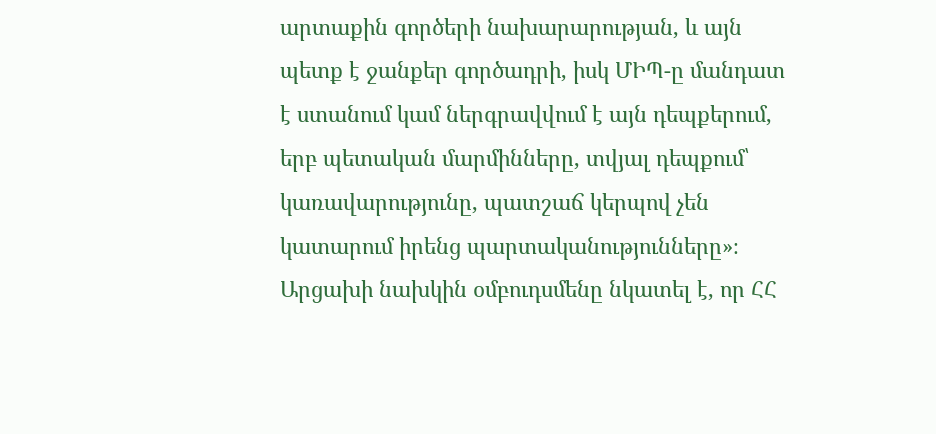արտաքին գործերի նախարարության, և այն պետք է ջանքեր գործադրի, իսկ ՄԻՊ-ը մանդատ է ստանում կամ ներգրավվում է այն դեպքերում, երբ պետական մարմինները, տվյալ դեպքում՝ կառավարությունը, պատշաճ կերպով չեն կատարում իրենց պարտականությունները»։
Արցախի նախկին օմբուդսմենը նկատել է, որ ՀՀ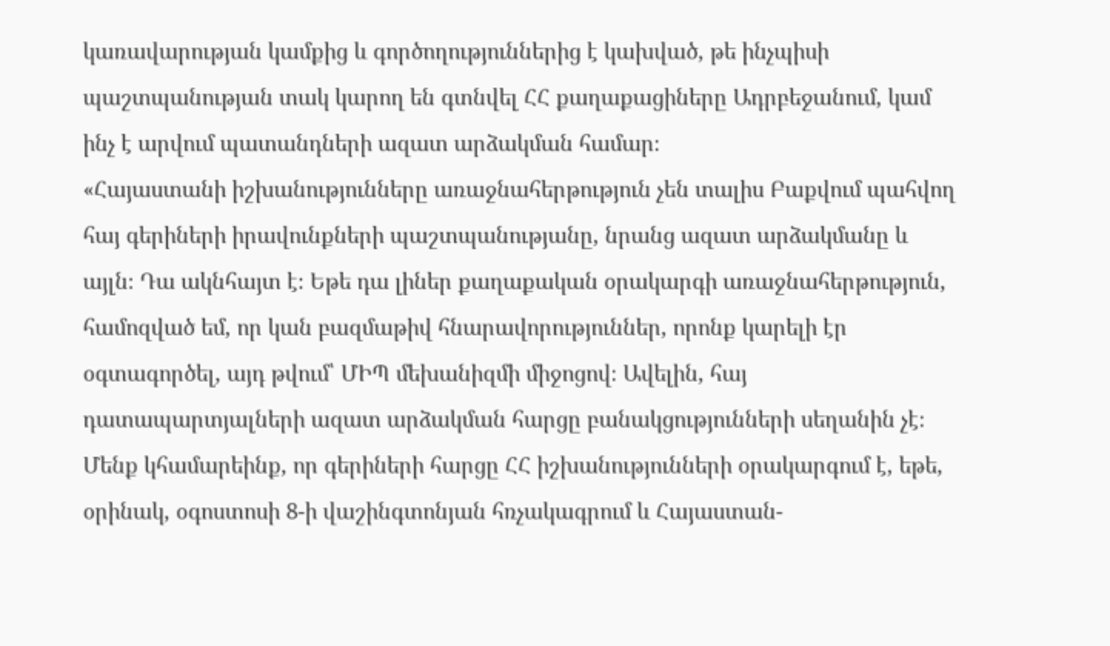կառավարության կամքից և գործողություններից է կախված, թե ինչպիսի պաշտպանության տակ կարող են գտնվել ՀՀ քաղաքացիները Ադրբեջանում, կամ ինչ է արվում պատանդների ազատ արձակման համար։
«Հայաստանի իշխանությունները առաջնահերթություն չեն տալիս Բաքվում պահվող հայ գերիների իրավունքների պաշտպանությանը, նրանց ազատ արձակմանը և այլն։ Դա ակնհայտ է։ Եթե դա լիներ քաղաքական օրակարգի առաջնահերթություն, համոզված եմ, որ կան բազմաթիվ հնարավորություններ, որոնք կարելի էր օգտագործել, այդ թվում՝ ՄԻՊ մեխանիզմի միջոցով։ Ավելին, հայ դատապարտյալների ազատ արձակման հարցը բանակցությունների սեղանին չէ։ Մենք կհամարեինք, որ գերիների հարցը ՀՀ իշխանությունների օրակարգում է, եթե, օրինակ, օգոստոսի 8-ի վաշինգտոնյան հռչակագրում և Հայաստան-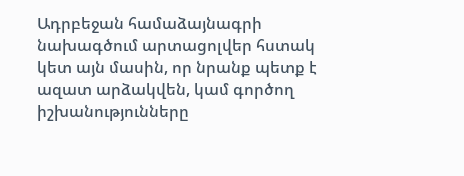Ադրբեջան համաձայնագրի նախագծում արտացոլվեր հստակ կետ այն մասին, որ նրանք պետք է ազատ արձակվեն, կամ գործող իշխանությունները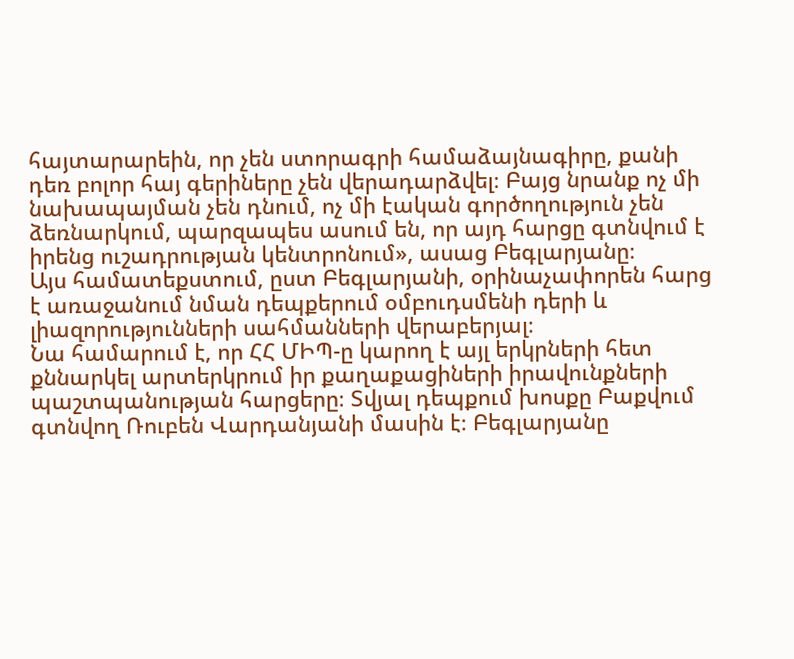հայտարարեին, որ չեն ստորագրի համաձայնագիրը, քանի դեռ բոլոր հայ գերիները չեն վերադարձվել։ Բայց նրանք ոչ մի նախապայման չեն դնում, ոչ մի էական գործողություն չեն ձեռնարկում, պարզապես ասում են, որ այդ հարցը գտնվում է իրենց ուշադրության կենտրոնում», ասաց Բեգլարյանը։
Այս համատեքստում, ըստ Բեգլարյանի, օրինաչափորեն հարց է առաջանում նման դեպքերում օմբուդսմենի դերի և լիազորությունների սահմանների վերաբերյալ։
Նա համարում է, որ ՀՀ ՄԻՊ-ը կարող է այլ երկրների հետ քննարկել արտերկրում իր քաղաքացիների իրավունքների պաշտպանության հարցերը։ Տվյալ դեպքում խոսքը Բաքվում գտնվող Ռուբեն Վարդանյանի մասին է։ Բեգլարյանը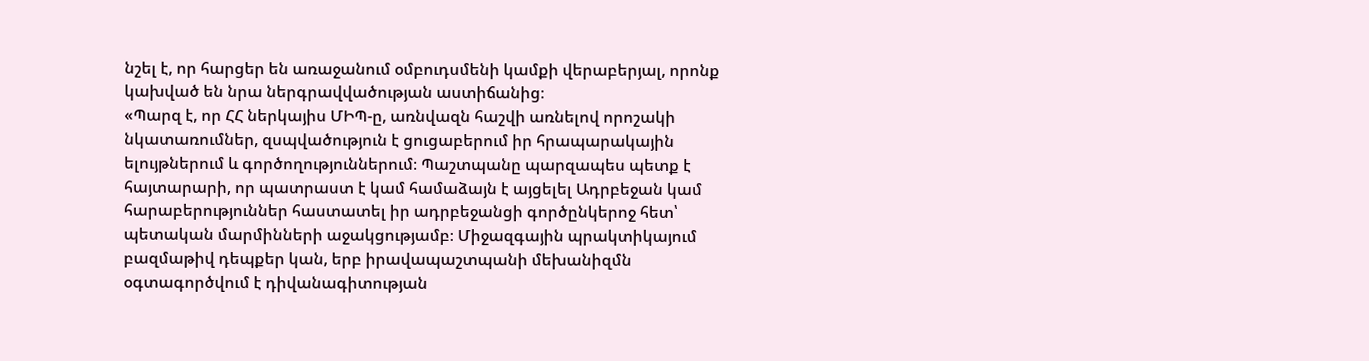նշել է, որ հարցեր են առաջանում օմբուդսմենի կամքի վերաբերյալ, որոնք կախված են նրա ներգրավվածության աստիճանից։
«Պարզ է, որ ՀՀ ներկայիս ՄԻՊ-ը, առնվազն հաշվի առնելով որոշակի նկատառումներ, զսպվածություն է ցուցաբերում իր հրապարակային ելույթներում և գործողություններում։ Պաշտպանը պարզապես պետք է հայտարարի, որ պատրաստ է կամ համաձայն է այցելել Ադրբեջան կամ հարաբերություններ հաստատել իր ադրբեջանցի գործընկերոջ հետ՝ պետական մարմինների աջակցությամբ։ Միջազգային պրակտիկայում բազմաթիվ դեպքեր կան, երբ իրավապաշտպանի մեխանիզմն օգտագործվում է դիվանագիտության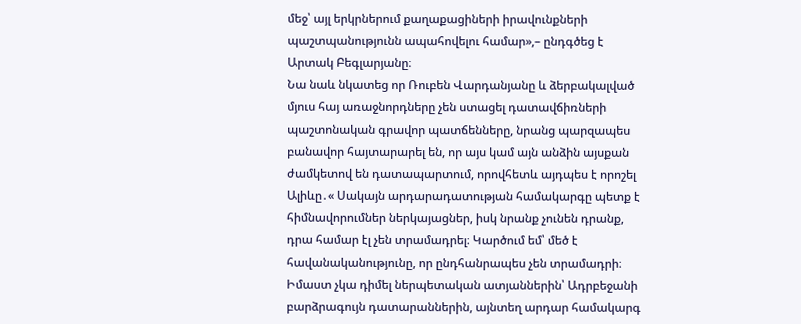մեջ՝ այլ երկրներում քաղաքացիների իրավունքների պաշտպանությունն ապահովելու համար»,– ընդգծեց է Արտակ Բեգլարյանը։
Նա նաև նկատեց որ Ռուբեն Վարդանյանը և ձերբակալված մյուս հայ առաջնորդները չեն ստացել դատավճիռների պաշտոնական գրավոր պատճենները, նրանց պարզապես բանավոր հայտարարել են, որ այս կամ այն անձին այսքան ժամկետով են դատապարտում, որովհետև այդպես է որոշել Ալիևը․« Սակայն արդարադատության համակարգը պետք է հիմնավորումներ ներկայացներ, իսկ նրանք չունեն դրանք, դրա համար էլ չեն տրամադրել։ Կարծում եմ՝ մեծ է հավանականությունը, որ ընդհանրապես չեն տրամադրի։ Իմաստ չկա դիմել ներպետական ատյաններին՝ Ադրբեջանի բարձրագույն դատարաններին, այնտեղ արդար համակարգ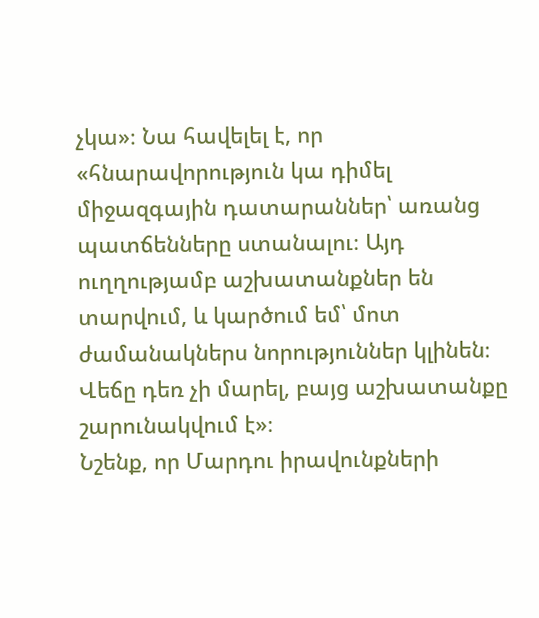չկա»։ Նա հավելել է, որ «հնարավորություն կա դիմել միջազգային դատարաններ՝ առանց պատճենները ստանալու։ Այդ ուղղությամբ աշխատանքներ են տարվում, և կարծում եմ՝ մոտ ժամանակներս նորություններ կլինեն։ Վեճը դեռ չի մարել, բայց աշխատանքը շարունակվում է»։
Նշենք, որ Մարդու իրավունքների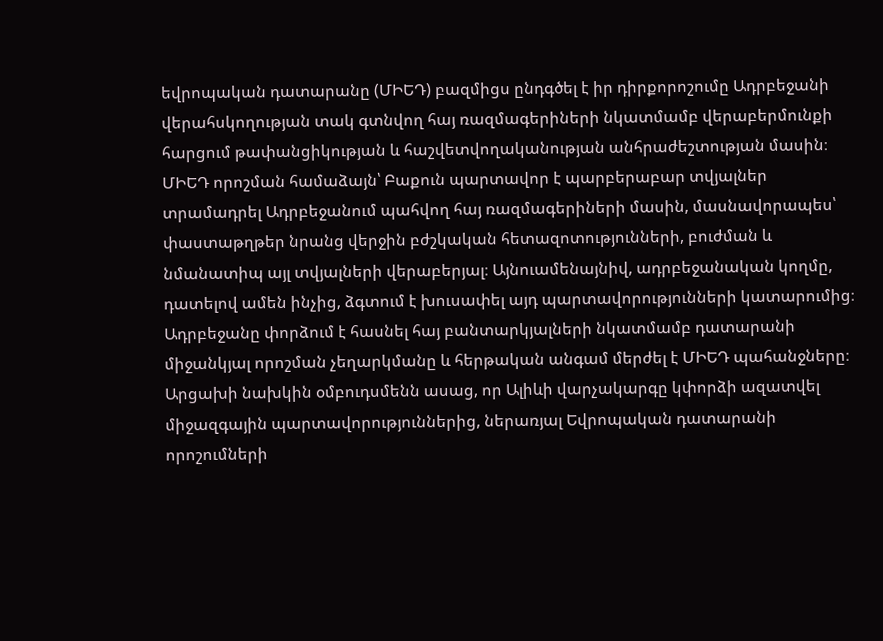եվրոպական դատարանը (ՄԻԵԴ) բազմիցս ընդգծել է իր դիրքորոշումը Ադրբեջանի վերահսկողության տակ գտնվող հայ ռազմագերիների նկատմամբ վերաբերմունքի հարցում թափանցիկության և հաշվետվողականության անհրաժեշտության մասին։ ՄԻԵԴ որոշման համաձայն՝ Բաքուն պարտավոր է պարբերաբար տվյալներ տրամադրել Ադրբեջանում պահվող հայ ռազմագերիների մասին, մասնավորապես՝ փաստաթղթեր նրանց վերջին բժշկական հետազոտությունների, բուժման և նմանատիպ այլ տվյալների վերաբերյալ։ Այնուամենայնիվ, ադրբեջանական կողմը, դատելով ամեն ինչից, ձգտում է խուսափել այդ պարտավորությունների կատարումից։ Ադրբեջանը փորձում է հասնել հայ բանտարկյալների նկատմամբ դատարանի միջանկյալ որոշման չեղարկմանը և հերթական անգամ մերժել է ՄԻԵԴ պահանջները։
Արցախի նախկին օմբուդսմենն ասաց, որ Ալիևի վարչակարգը կփորձի ազատվել միջազգային պարտավորություններից, ներառյալ Եվրոպական դատարանի որոշումների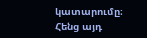կատարումը։ Հենց այդ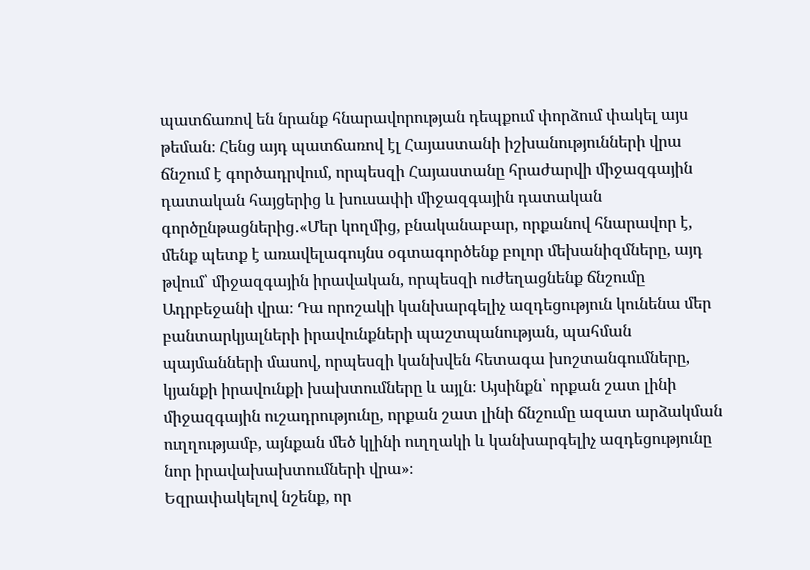պատճառով են նրանք հնարավորության դեպքում փորձում փակել այս թեման։ Հենց այդ պատճառով էլ Հայաստանի իշխանությունների վրա ճնշում է գործադրվում, որպեսզի Հայաստանը հրաժարվի միջազգային դատական հայցերից և խուսափի միջազգային դատական գործընթացներից․«Մեր կողմից, բնականաբար, որքանով հնարավոր է, մենք պետք է առավելագույնս օգտագործենք բոլոր մեխանիզմները, այդ թվում՝ միջազգային իրավական, որպեսզի ուժեղացնենք ճնշումը Ադրբեջանի վրա։ Դա որոշակի կանխարգելիչ ազդեցություն կունենա մեր բանտարկյալների իրավունքների պաշտպանության, պահման պայմանների մասով, որպեսզի կանխվեն հետագա խոշտանգումները, կյանքի իրավունքի խախտումները և այլն։ Այսինքն՝ որքան շատ լինի միջազգային ուշադրությունը, որքան շատ լինի ճնշումը ազատ արձակման ուղղությամբ, այնքան մեծ կլինի ուղղակի և կանխարգելիչ ազդեցությունը նոր իրավախախտումների վրա»։
Եզրափակելով նշենք, որ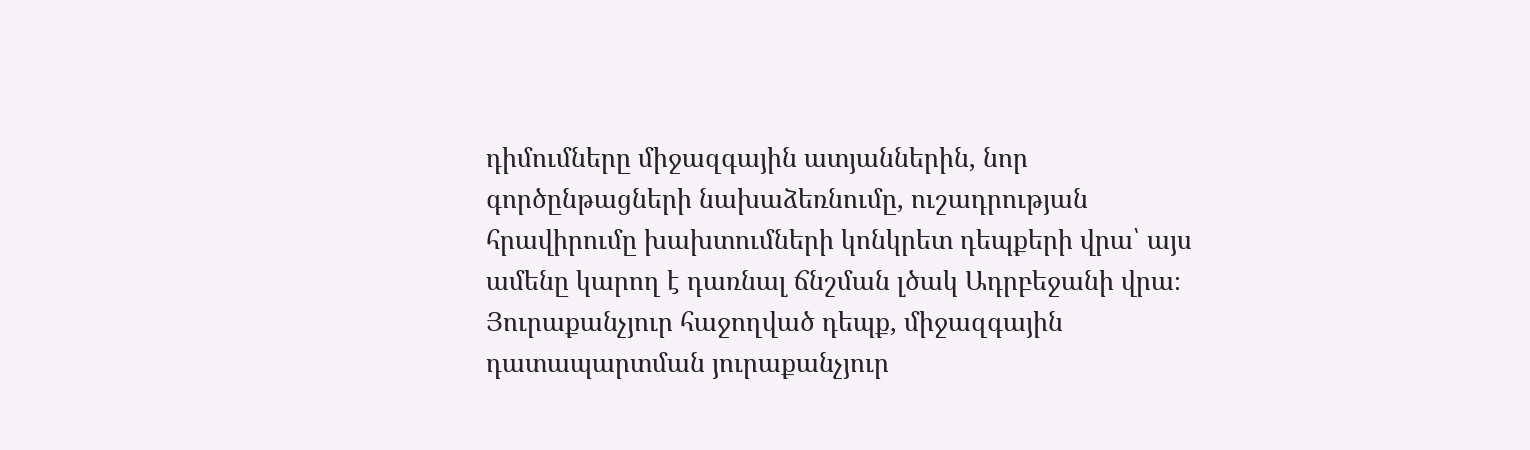դիմումները միջազգային ատյաններին, նոր գործընթացների նախաձեռնումը, ուշադրության հրավիրումը խախտումների կոնկրետ դեպքերի վրա՝ այս ամենը կարող է դառնալ ճնշման լծակ Ադրբեջանի վրա։ Յուրաքանչյուր հաջողված դեպք, միջազգային դատապարտման յուրաքանչյուր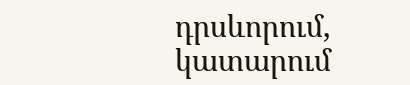դրսևորում, կատարում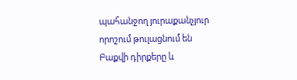պահանջող յուրաքանչյուր որոշում թուլացնում են Բաքվի դիրքերը և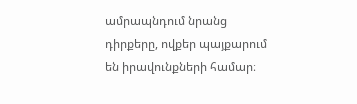ամրապնդում նրանց դիրքերը, ովքեր պայքարում են իրավունքների համար։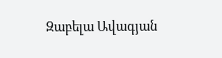Զաբելա Ավագյան